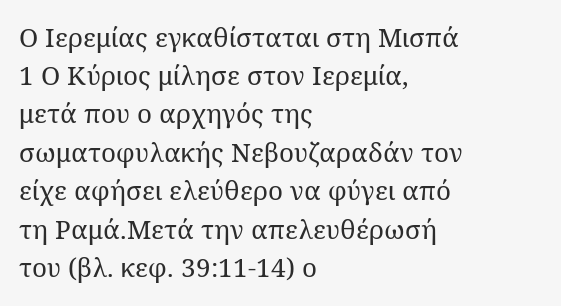Ο Ιερεμίας εγκαθίσταται στη Μισπά
1 Ο Κύριος μίλησε στον Ιερεμία, μετά που ο αρχηγός της σωματοφυλακής Νεβουζαραδάν τον είχε αφήσει ελεύθερο να φύγει από τη Ραμά.Μετά την απελευθέρωσή του (βλ. κεφ. 39:11-14) ο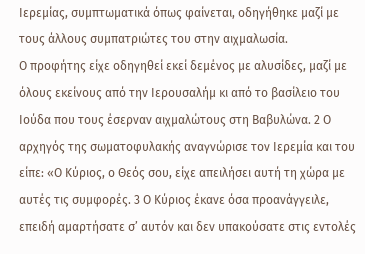Ιερεμίας, συμπτωματικά όπως φαίνεται, οδηγήθηκε μαζί με τους άλλους συμπατριώτες του στην αιχμαλωσία.
Ο προφήτης είχε οδηγηθεί εκεί δεμένος με αλυσίδες, μαζί με όλους εκείνους από την Ιερουσαλήμ κι από το βασίλειο του Ιούδα που τους έσερναν αιχμαλώτους στη Βαβυλώνα. 2 Ο αρχηγός της σωματοφυλακής αναγνώρισε τον Ιερεμία και του είπε: «Ο Κύριος, ο Θεός σου, είχε απειλήσει αυτή τη χώρα με αυτές τις συμφορές. 3 Ο Κύριος έκανε όσα προανάγγειλε, επειδή αμαρτήσατε σ’ αυτόν και δεν υπακούσατε στις εντολές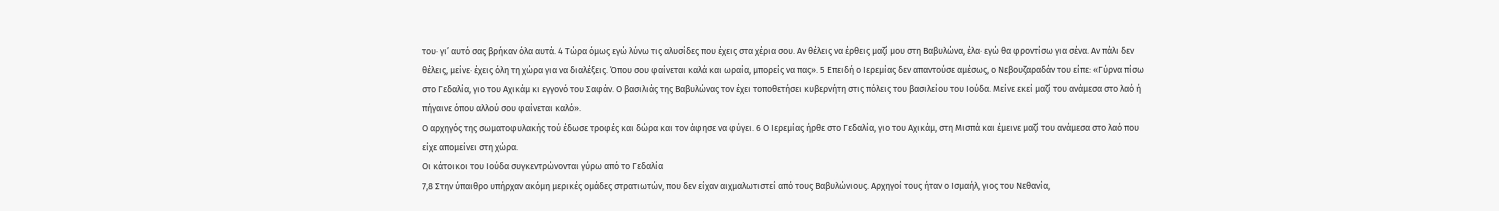του· γι’ αυτό σας βρήκαν όλα αυτά. 4 Τώρα όμως εγώ λύνω τις αλυσίδες που έχεις στα χέρια σου. Αν θέλεις να έρθεις μαζί μου στη Βαβυλώνα, έλα· εγώ θα φροντίσω για σένα. Αν πάλι δεν θέλεις, μείνε· έχεις όλη τη χώρα για να διαλέξεις. Όπου σου φαίνεται καλά και ωραία, μπορείς να πας». 5 Επειδή ο Ιερεμίας δεν απαντούσε αμέσως, ο Νεβουζαραδάν του είπε: «Γύρνα πίσω στο Γεδαλία, γιο του Αχικάμ κι εγγονό του Σαφάν. Ο βασιλιάς της Βαβυλώνας τον έχει τοποθετήσει κυβερνήτη στις πόλεις του βασιλείου του Ιούδα. Μείνε εκεί μαζί του ανάμεσα στο λαό ή πήγαινε όπου αλλού σου φαίνεται καλό».
Ο αρχηγός της σωματοφυλακής τού έδωσε τροφές και δώρα και τον άφησε να φύγει. 6 Ο Ιερεμίας ήρθε στο Γεδαλία, γιο του Αχικάμ, στη Μισπά και έμεινε μαζί του ανάμεσα στο λαό που είχε απομείνει στη χώρα.
Οι κάτοικοι του Ιούδα συγκεντρώνονται γύρω από το Γεδαλία
7,8 Στην ύπαιθρο υπήρχαν ακόμη μερικές ομάδες στρατιωτών, που δεν είχαν αιχμαλωτιστεί από τους Βαβυλώνιους. Αρχηγοί τους ήταν ο Ισμαήλ, γιος του Νεθανία,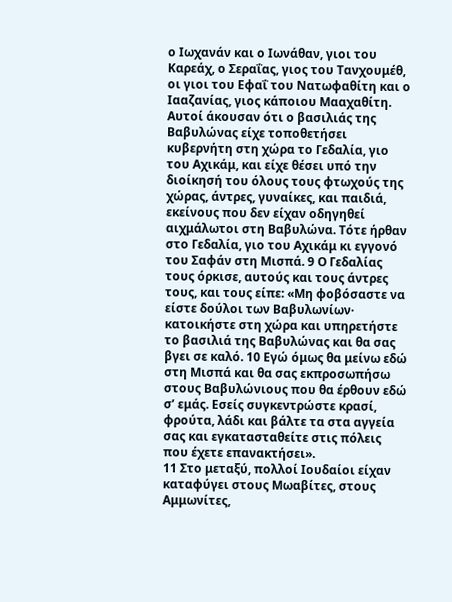ο Ιωχανάν και ο Ιωνάθαν, γιοι του Καρεάχ, ο Σεραΐας, γιος του Τανχουμέθ, οι γιοι του Εφαΐ του Νατωφαθίτη και ο Ιααζανίας, γιος κάποιου Μααχαθίτη. Αυτοί άκουσαν ότι ο βασιλιάς της Βαβυλώνας είχε τοποθετήσει κυβερνήτη στη χώρα το Γεδαλία, γιο του Αχικάμ, και είχε θέσει υπό την διοίκησή του όλους τους φτωχούς της χώρας, άντρες, γυναίκες, και παιδιά, εκείνους που δεν είχαν οδηγηθεί αιχμάλωτοι στη Βαβυλώνα. Τότε ήρθαν στο Γεδαλία, γιο του Αχικάμ κι εγγονό του Σαφάν στη Μισπά. 9 Ο Γεδαλίας τους όρκισε, αυτούς και τους άντρες τους, και τους είπε: «Μη φοβόσαστε να είστε δούλοι των Βαβυλωνίων· κατοικήστε στη χώρα και υπηρετήστε το βασιλιά της Βαβυλώνας και θα σας βγει σε καλό. 10 Εγώ όμως θα μείνω εδώ στη Μισπά και θα σας εκπροσωπήσω στους Βαβυλώνιους που θα έρθουν εδώ σ’ εμάς. Εσείς συγκεντρώστε κρασί, φρούτα, λάδι και βάλτε τα στα αγγεία σας και εγκατασταθείτε στις πόλεις που έχετε επανακτήσει».
11 Στο μεταξύ, πολλοί Ιουδαίοι είχαν καταφύγει στους Μωαβίτες, στους Αμμωνίτες,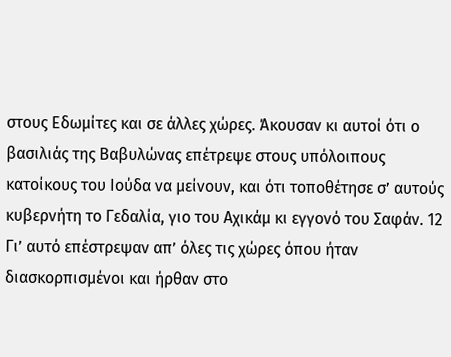στους Εδωμίτες και σε άλλες χώρες. Άκουσαν κι αυτοί ότι ο βασιλιάς της Βαβυλώνας επέτρεψε στους υπόλοιπους κατοίκους του Ιούδα να μείνουν, και ότι τοποθέτησε σ’ αυτούς κυβερνήτη το Γεδαλία, γιο του Αχικάμ κι εγγονό του Σαφάν. 12 Γι’ αυτό επέστρεψαν απ’ όλες τις χώρες όπου ήταν διασκορπισμένοι και ήρθαν στο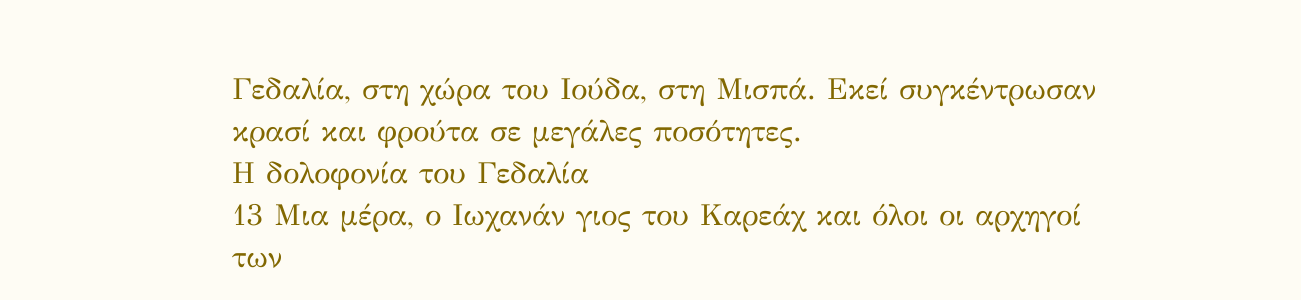Γεδαλία, στη χώρα του Ιούδα, στη Μισπά. Εκεί συγκέντρωσαν κρασί και φρούτα σε μεγάλες ποσότητες.
Η δολοφονία του Γεδαλία
13 Μια μέρα, ο Ιωχανάν γιος του Καρεάχ και όλοι οι αρχηγοί των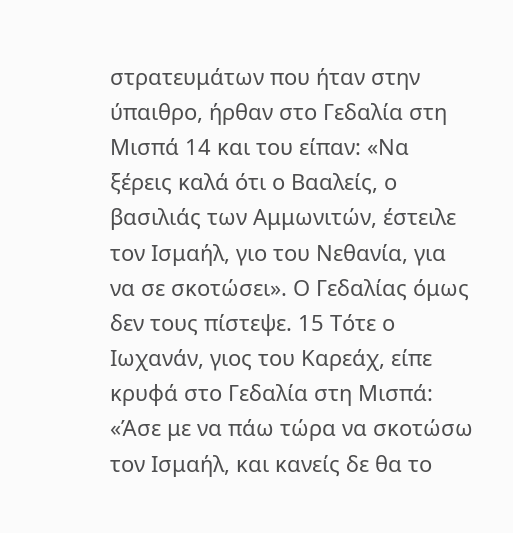στρατευμάτων που ήταν στην ύπαιθρο, ήρθαν στο Γεδαλία στη Μισπά 14 και του είπαν: «Να ξέρεις καλά ότι ο Βααλείς, ο βασιλιάς των Αμμωνιτών, έστειλε τον Ισμαήλ, γιο του Νεθανία, για να σε σκοτώσει». Ο Γεδαλίας όμως δεν τους πίστεψε. 15 Τότε ο Ιωχανάν, γιος του Καρεάχ, είπε κρυφά στο Γεδαλία στη Μισπά: «Άσε με να πάω τώρα να σκοτώσω τον Ισμαήλ, και κανείς δε θα το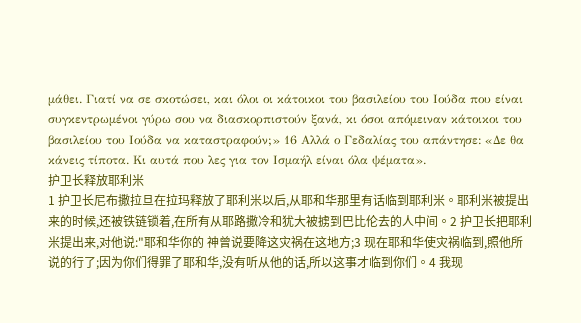μάθει. Γιατί να σε σκοτώσει, και όλοι οι κάτοικοι του βασιλείου του Ιούδα που είναι συγκεντρωμένοι γύρω σου να διασκορπιστούν ξανά, κι όσοι απόμειναν κάτοικοι του βασιλείου του Ιούδα να καταστραφούν;» 16 Αλλά ο Γεδαλίας του απάντησε: «Δε θα κάνεις τίποτα. Κι αυτά που λες για τον Ισμαήλ είναι όλα ψέματα».
护卫长释放耶利米
1 护卫长尼布撒拉旦在拉玛释放了耶利米以后,从耶和华那里有话临到耶利米。耶利米被提出来的时候,还被铁链锁着,在所有从耶路撒冷和犹大被掳到巴比伦去的人中间。2 护卫长把耶利米提出来,对他说:"耶和华你的 神曾说要降这灾祸在这地方;3 现在耶和华使灾祸临到,照他所说的行了;因为你们得罪了耶和华,没有听从他的话,所以这事才临到你们。4 我现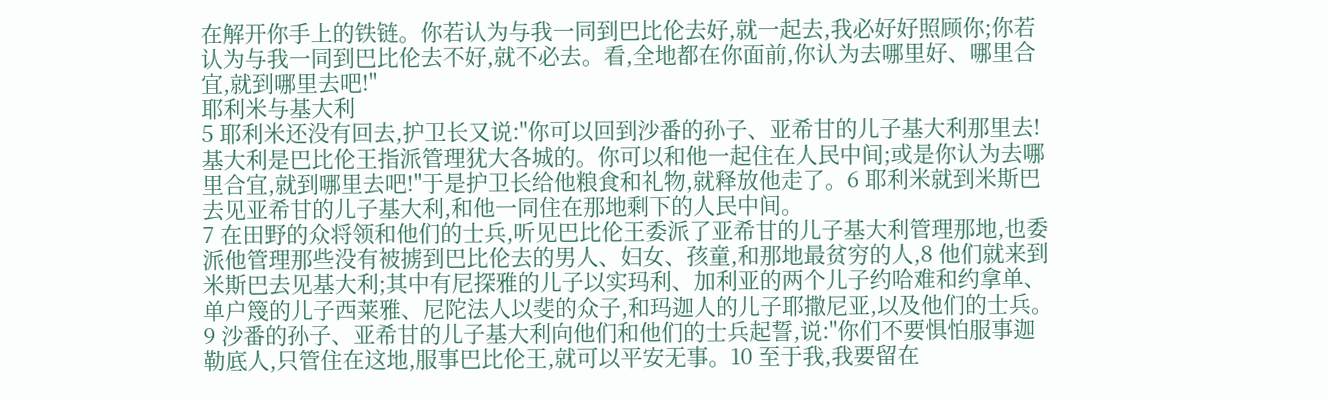在解开你手上的铁链。你若认为与我一同到巴比伦去好,就一起去,我必好好照顾你;你若认为与我一同到巴比伦去不好,就不必去。看,全地都在你面前,你认为去哪里好、哪里合宜,就到哪里去吧!"
耶利米与基大利
5 耶利米还没有回去,护卫长又说:"你可以回到沙番的孙子、亚希甘的儿子基大利那里去!基大利是巴比伦王指派管理犹大各城的。你可以和他一起住在人民中间;或是你认为去哪里合宜,就到哪里去吧!"于是护卫长给他粮食和礼物,就释放他走了。6 耶利米就到米斯巴去见亚希甘的儿子基大利,和他一同住在那地剩下的人民中间。
7 在田野的众将领和他们的士兵,听见巴比伦王委派了亚希甘的儿子基大利管理那地,也委派他管理那些没有被掳到巴比伦去的男人、妇女、孩童,和那地最贫穷的人,8 他们就来到米斯巴去见基大利;其中有尼探雅的儿子以实玛利、加利亚的两个儿子约哈难和约拿单、单户篾的儿子西莱雅、尼陀法人以斐的众子,和玛迦人的儿子耶撒尼亚,以及他们的士兵。9 沙番的孙子、亚希甘的儿子基大利向他们和他们的士兵起誓,说:"你们不要惧怕服事迦勒底人,只管住在这地,服事巴比伦王,就可以平安无事。10 至于我,我要留在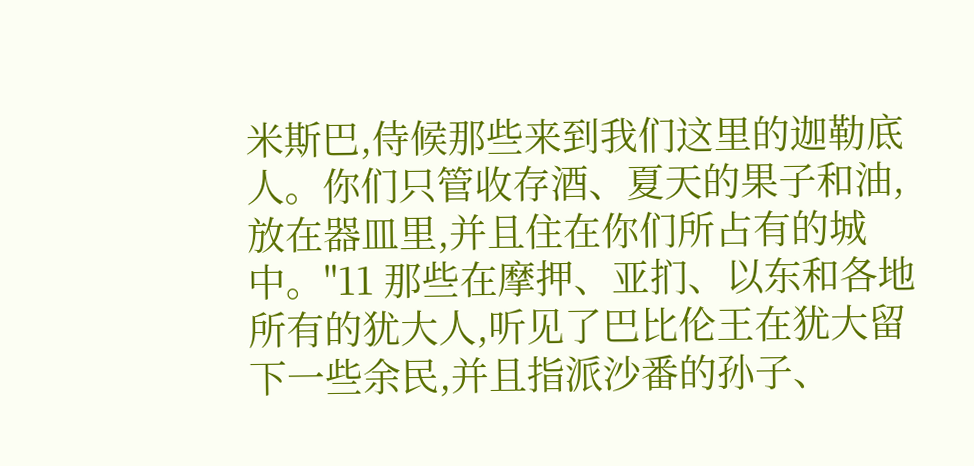米斯巴,侍候那些来到我们这里的迦勒底人。你们只管收存酒、夏天的果子和油,放在器皿里,并且住在你们所占有的城中。"11 那些在摩押、亚扪、以东和各地所有的犹大人,听见了巴比伦王在犹大留下一些余民,并且指派沙番的孙子、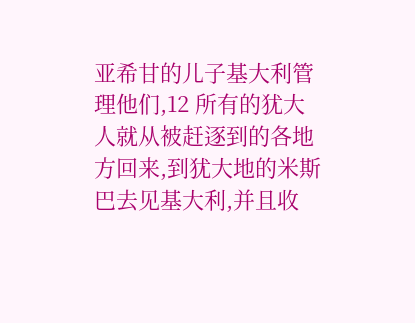亚希甘的儿子基大利管理他们,12 所有的犹大人就从被赶逐到的各地方回来,到犹大地的米斯巴去见基大利,并且收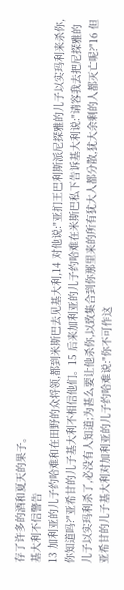存了许多的酒和夏天的果子。
基大利不信警告
13 加利亚的儿子约哈难和在田野的众将领,都到米斯巴去见基大利,14 对他说:"亚扪王巴利斯派尼探雅的儿子以实玛利来杀你,你知道吗?"亚希甘的儿子基大利不相信他们。15 后来加利亚的儿子约哈难在米斯巴私下告诉基大利说:"请容我去把尼探雅的儿子以实玛利杀了,必没有人知道;为甚么要让他杀你,以致集合到你那里来的所有犹大人都分散,犹大余剩的人都灭亡呢?"16 但亚希甘的儿子基大利对加利亚的儿子约哈难说:"你不可作这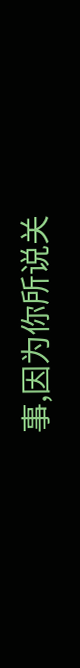事,因为你所说关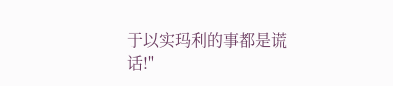于以实玛利的事都是谎话!"